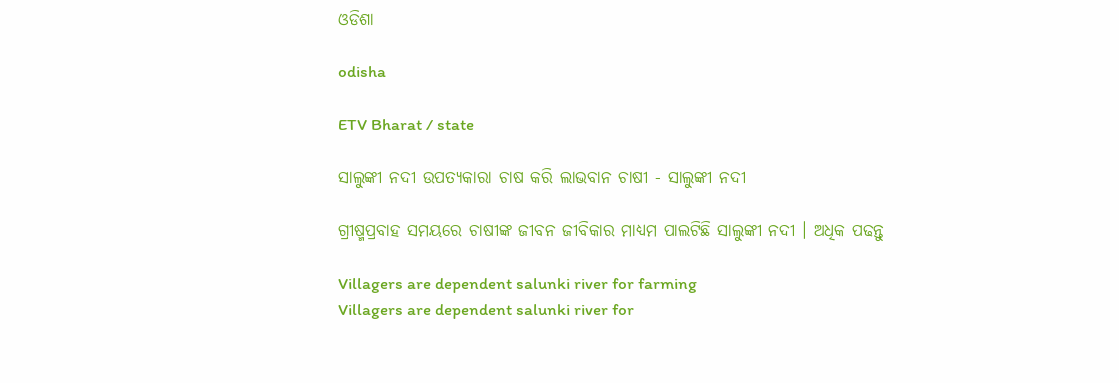ଓଡିଶା

odisha

ETV Bharat / state

ସାଲୁଙ୍କୀ ନଦୀ ଉପତ୍ୟକାରା ଚାଷ କରି ଲାଭବାନ ଚାଷୀ - ସାଲୁଙ୍କୀ ନଦୀ

ଗ୍ରୀଷ୍ମପ୍ରବାହ ସମୟରେ ଚାଷୀଙ୍କ ଜୀବନ ଜୀବିକାର ମାଧ୍ୟମ ପାଲଟିଛି ସାଲୁଙ୍କୀ ନଦୀ । ଅଧିକ ପଢନ୍ତୁ

Villagers are dependent salunki river for farming
Villagers are dependent salunki river for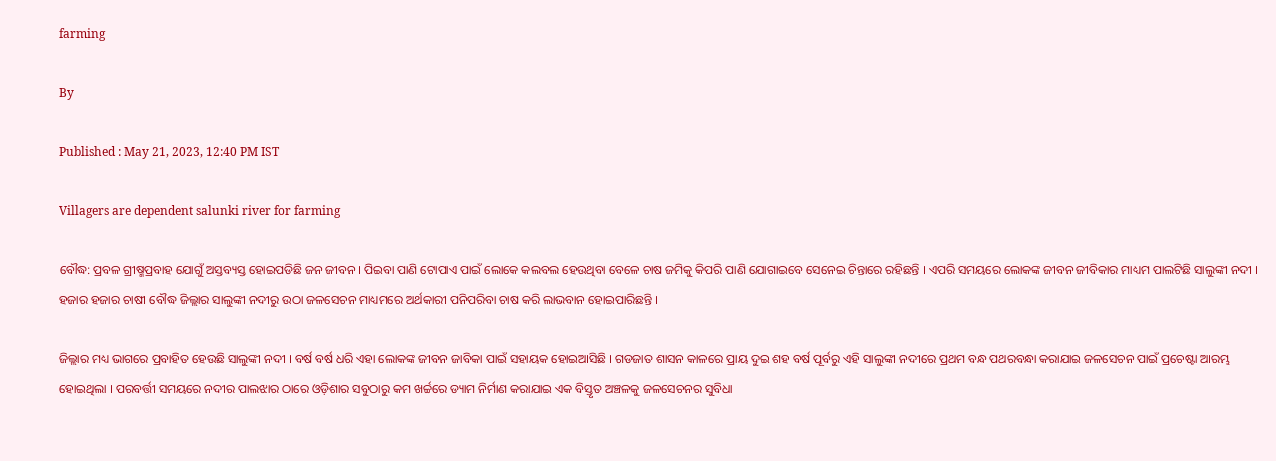farming

By

Published : May 21, 2023, 12:40 PM IST

Villagers are dependent salunki river for farming

ବୌଦ୍ଧ: ପ୍ରବଳ ଗ୍ରୀଷ୍ମପ୍ରବାହ ଯୋଗୁଁ ଅସ୍ତବ୍ୟସ୍ତ ହୋଇପଡିଛି ଜନ ଜୀବନ । ପିଇବା ପାଣି ଟୋପାଏ ପାଇଁ ଲୋକେ କଲବଲ ହେଉଥିବା ବେଳେ ଚାଷ ଜମିକୁ କିପରି ପାଣି ଯୋଗାଇବେ ସେନେଇ ଚିନ୍ତାରେ ରହିଛନ୍ତି । ଏପରି ସମୟରେ ଲୋକଙ୍କ ଜୀବନ ଜୀବିକାର ମାଧ୍ୟମ ପାଲଟିଛି ସାଲୁଙ୍କୀ ନଦୀ । ହଜାର ହଜାର ଚାଷୀ ବୌଦ୍ଧ ଜିଲ୍ଲାର ସାଲୁଙ୍କୀ ନଦୀରୁ ଉଠା ଜଳସେଚନ ମାଧ୍ୟମରେ ଅର୍ଥକାରୀ ପନିପରିବା ଚାଷ କରି ଲାଭବାନ ହୋଇପାରିଛନ୍ତି ।

ଜିଲ୍ଲାର ମଧ୍ୟ ଭାଗରେ ପ୍ରବାହିତ ହେଉଛି ସାଲୁଙ୍କୀ ନଦୀ । ବର୍ଷ ବର୍ଷ ଧରି ଏହା ଲୋକଙ୍କ ଜୀବନ ଜାବିକା ପାଇଁ ସହାୟକ ହୋଇଆସିଛି । ଗଡଜାତ ଶାସନ କାଳରେ ପ୍ରାୟ ଦୁଇ ଶହ ବର୍ଷ ପୂର୍ବରୁ ଏହି ସାଲୁଙ୍କୀ ନଦୀରେ ପ୍ରଥମ ବନ୍ଧ ପଥରବନ୍ଧା କରାଯାଇ ଜଳସେଚନ ପାଇଁ ପ୍ରଚେଷ୍ଟା ଆରମ୍ଭ ହୋଇଥିଲା । ପରବର୍ତ୍ତୀ ସମୟରେ ନଦୀର ପାଲଝାର ଠାରେ ଓଡ଼ିଶାର ସବୁଠାରୁ କମ ଖର୍ଚ୍ଚରେ ଡ୍ୟାମ ନିର୍ମାଣ କରାଯାଇ ଏକ ବିସ୍ତୃତ ଅଞ୍ଚଳକୁ ଜଳସେଚନର ସୁବିଧା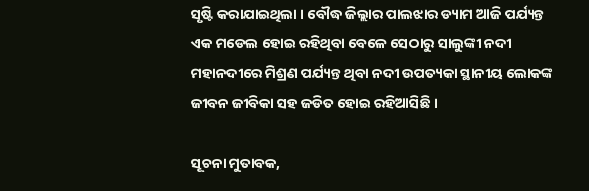ସୃଷ୍ଟି କରାଯାଇଥିଲା । ବୌଦ୍ଧ ଜିଲ୍ଲାର ପାଲଝାର ଡ୍ୟାମ ଆଜି ପର୍ଯ୍ୟନ୍ତ ଏକ ମଡେଲ ହୋଇ ରହିଥିବା ବେଳେ ସେଠାରୁ ସାଲୁଙ୍କୀ ନଦୀ ମହାନଦୀରେ ମିଶ୍ରଣ ପର୍ଯ୍ୟନ୍ତ ଥିବା ନଦୀ ଉପତ୍ୟକା ସ୍ଥାନୀୟ ଲୋକଙ୍କ ଜୀବନ ଜୀବିକା ସହ ଜଡିତ ହୋଇ ରହିଆସିଛି ।

ସୂଚନା ମୁତାବକ,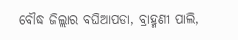ବୌଦ୍ଧ ଜିଲ୍ଲାର ବଘିଆପଡା, ବ୍ରାହ୍ମଣୀ ପାଲି,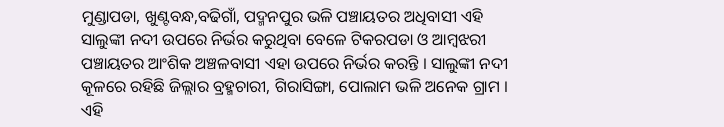ମୁଣ୍ଡାପଡା, ଖୁଣ୍ଟବନ୍ଧ,ବଢିଗାଁ, ପଦ୍ମନପୁର ଭଳି ପଞ୍ଚାୟତର ଅଧିବାସୀ ଏହି ସାଲୁଙ୍କୀ ନଦୀ ଉପରେ ନିର୍ଭର କରୁଥିବା ବେଳେ ଟିକରପଡା ଓ ଆମ୍ବଝରୀ ପଞ୍ଚାୟତର ଆଂଶିକ ଅଞ୍ଚଳବାସୀ ଏହା ଉପରେ ନିର୍ଭର କରନ୍ତି । ସାଲୁଙ୍କୀ ନଦୀ କୂଳରେ ରହିଛି ଜିଲ୍ଲାର ବ୍ରହ୍ମଚାରୀ, ଗିରାସିଙ୍ଗା, ପୋଲାମ ଭଳି ଅନେକ ଗ୍ରାମ । ଏହି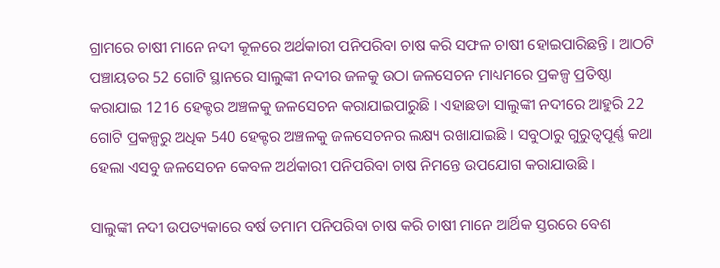ଗ୍ରାମରେ ଚାଷୀ ମାନେ ନଦୀ କୂଳରେ ଅର୍ଥକାରୀ ପନିପରିବା ଚାଷ କରି ସଫଳ ଚାଷୀ ହୋଇପାରିଛନ୍ତି । ଆଠଟି ପଞ୍ଚାୟତର 52 ଗୋଟି ସ୍ଥାନରେ ସାଲୁଙ୍କୀ ନଦୀର ଜଳକୁ ଉଠା ଜଳସେଚନ ମାଧ୍ୟମରେ ପ୍ରକଳ୍ପ ପ୍ରତିଷ୍ଠା କରାଯାଇ 1216 ହେକ୍ଟର ଅଞ୍ଚଳକୁ ଜଳସେଚନ କରାଯାଇପାରୁଛି । ଏହାଛଡା ସାଲୁଙ୍କୀ ନଦୀରେ ଆହୁରି 22 ଗୋଟି ପ୍ରକଳ୍ପରୁ ଅଧିକ 540 ହେକ୍ଟର ଅଞ୍ଚଳକୁ ଜଳସେଚନର ଲକ୍ଷ୍ୟ ରଖାଯାଇଛି । ସବୁଠାରୁ ଗୁରୁତ୍ୱପୂର୍ଣ୍ଣ କଥା ହେଲା ଏସବୁ ଜଳସେଚନ କେବଳ ଅର୍ଥକାରୀ ପନିପରିବା ଚାଷ ନିମନ୍ତେ ଉପଯୋଗ କରାଯାଉଛି ।

ସାଲୁଙ୍କୀ ନଦୀ ଉପତ୍ୟକାରେ ବର୍ଷ ତମାମ ପନିପରିବା ଚାଷ କରି ଚାଷୀ ମାନେ ଆର୍ଥିକ ସ୍ତରରେ ବେଶ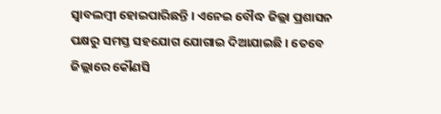ସ୍ବାବଲମ୍ବୀ ହୋଇପାରିଛନ୍ତି । ଏନେଇ ବୌଦ୍ଧ ଜିଲ୍ଲା ପ୍ରଶାସନ ପକ୍ଷରୁ ସମସ୍ତ ସହଯୋଗ ଯୋଗାଇ ଦିଆଯାଇଛି । ତେବେ ଜିଲ୍ଲାରେ କୌଣସି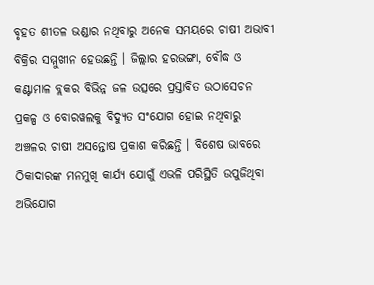ବୃହତ ଶୀତଳ ଭଣ୍ଡାର ନଥିବାରୁ ଅନେକ ସମୟରେ ଚାଷୀ ଅଭାବୀ ବିକ୍ରିର ସମ୍ମୁଖୀନ ହେଉଛନ୍ତି । ଜିଲ୍ଲାର ହରଭଙ୍ଗା, ବୌଦ୍ଧ ଓ କଣ୍ଟାମାଳ ବ୍ଲକର ବିଭିନ୍ନ ଜଳ ଉତ୍ସରେ ପ୍ରସ୍ତାବିତ ଉଠାସେଚନ ପ୍ରକଳ୍ପ ଓ ବୋରୱଲକୁ ବିଦ୍ୟୁତ ସଂଯୋଗ ହୋଇ ନଥିବାରୁ ଅଞ୍ଚଳର ଚାଷୀ ଅସନ୍ତୋଷ ପ୍ରକାଶ କରିଛନ୍ତି । ବିଶେଷ ଭାବରେ ଠିକାଦାରଙ୍କ ମନମୁଖି କାର୍ଯ୍ୟ ଯୋଗୁଁ ଏଭଳି ପରିସ୍ଥିତି ଉପୁଜିଥିବା ଅଭିଯୋଗ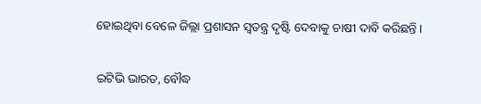ହୋଇଥିବା ବେଳେ ଜିଲ୍ଲା ପ୍ରଶାସନ ସ୍ବତନ୍ତ୍ର ଦୃଷ୍ଟି ଦେବାକୁ ଚାଷୀ ଦାବି କରିଛନ୍ତି ।

ଇଟିଭି ଭାରତ, ବୌଦ୍ଧ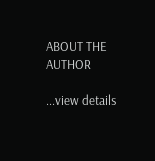ABOUT THE AUTHOR

...view details